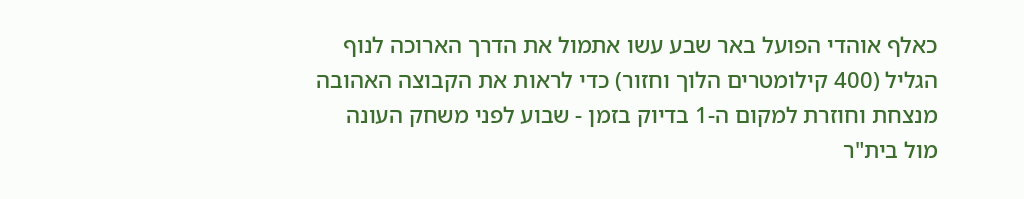כאלף אוהדי הפועל באר שבע עשו אתמול את הדרך הארוכה לנוף הגליל (400 קילומטרים הלוך וחזור) כדי לראות את הקבוצה האהובה מנצחת וחוזרת למקום ה-1 בדיוק בזמן - שבוע לפני משחק העונה מול בית"ר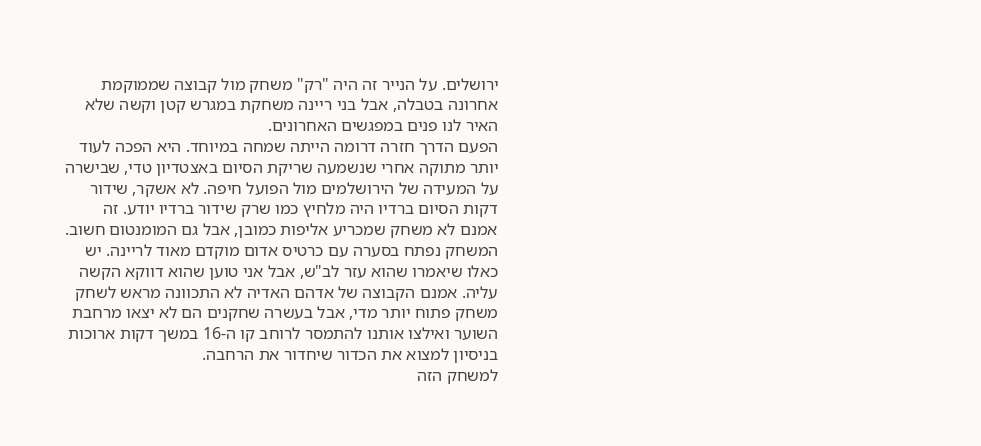ירושלים. על הנייר זה היה "רק" משחק מול קבוצה שממוקמת אחרונה בטבלה, אבל בני ריינה משחקת במגרש קטן וקשה שלא האיר לנו פנים במפגשים האחרונים.
הפעם הדרך חזרה דרומה הייתה שמחה במיוחד. היא הפכה לעוד יותר מתוקה אחרי שנשמעה שריקת הסיום באצטדיון טדי, שבישרה על המעידה של הירושלמים מול הפועל חיפה. לא אשקר, שידור דקות הסיום ברדיו היה מלחיץ כמו שרק שידור ברדיו יודע. זה אמנם לא משחק שמכריע אליפות כמובן, אבל גם המומנטום חשוב.
המשחק נפתח בסערה עם כרטיס אדום מוקדם מאוד לריינה. יש כאלו שיאמרו שהוא עזר לב"ש, אבל אני טוען שהוא דווקא הקשה עליה. אמנם הקבוצה של אדהם האדיה לא התכוונה מראש לשחק משחק פתוח יותר מדי, אבל בעשרה שחקנים הם לא יצאו מרחבת השוער ואילצו אותנו להתמסר לרוחב קו ה-16 במשך דקות ארוכות בניסיון למצוא את הכדור שיחדור את הרחבה.
למשחק הזה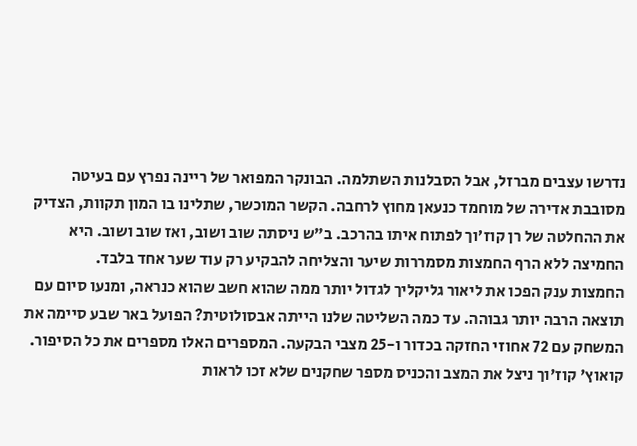נדרשו עצבים מברזל, אבל הסבלנות השתלמה. הבונקר המפואר של ריינה נפרץ עם בעיטה מסובבת אדירה של מוחמד כנעאן מחוץ לרחבה. הקשר המוכשר, שתלינו בו המון תקוות, הצדיק את ההחלטה של רן קוז׳וך לפתוח איתו בהרכב. ב"ש ניסתה שוב ושוב, ואז שוב ושוב. היא החמיצה ללא הרף החמצות מסמררות שיער והצליחה להבקיע רק עוד שער אחד בלבד.
החמצות ענק הפכו את ליאור גליקליך לגדול יותר ממה שהוא חשב שהוא כנראה, ומנעו סיום עם תוצאה הרבה יותר גבוהה. עד כמה השליטה שלנו הייתה אבסולוטית? הפועל באר שבע סיימה את המשחק עם 72 אחוזי החזקה בכדור ו-25 מצבי הבקעה. המספרים האלו מספרים את כל הסיפור.
קואוץ' קוז'וך ניצל את המצב והכניס מספר שחקנים שלא זכו לראות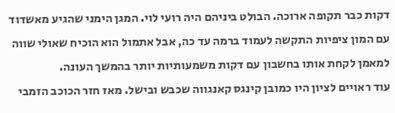דקות כבר תקופה ארוכה. הבולט ביניהם היה רועי לוי. המגן הימני שהגיע מאשדוד עם המון ציפיות התקשה לעמוד ברמה עד כה, אבל אתמול הוא הוכיח שאולי שווה למאמן לקחת אותו בחשבון עם דקות משמעותיות יותר בהמשך העונה.
עוד ראויים לציון היו כמובן קינגס קאנגווה שכבש ובישל. מאז חזר הכוכב הזמבי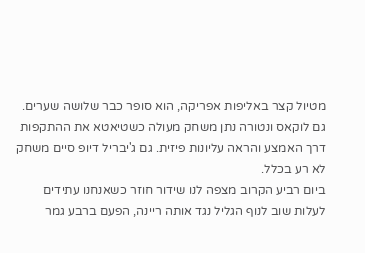מטיול קצר באליפות אפריקה, הוא סופר כבר שלושה שערים. גם לוקאס ונטורה נתן משחק מעולה כשטיאטא את ההתקפות דרך האמצע והראה עליונות פיזית. גם ג'יבריל דיופ סיים משחק לא רע בכלל.
ביום רביע הקרוב מצפה לנו שידור חוזר כשאנחנו עתידים לעלות שוב לנוף הגליל נגד אותה ריינה, הפעם ברבע גמר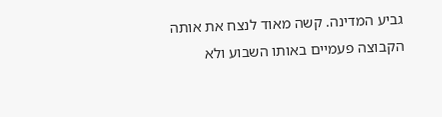גביע המדינה. קשה מאוד לנצח את אותה הקבוצה פעמיים באותו השבוע ולא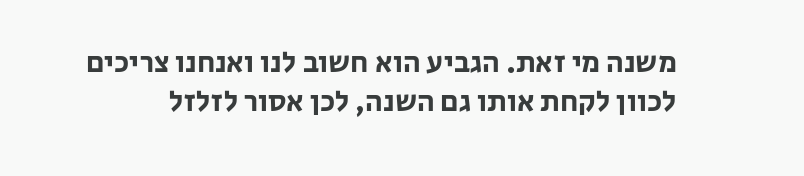משנה מי זאת. הגביע הוא חשוב לנו ואנחנו צריכים לכוון לקחת אותו גם השנה, לכן אסור לזלזל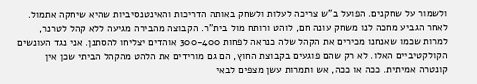ולשמור על שחקנים. הפועל ב"ש צריכה לעלות ולשחק באותה הדריכות והאינטנסיביות שהיא שיחקה אתמול.
לאחר הגביע מחכה לנו משחק עונה חם, לוהט ורותח מול בית"ר. הקבוצה מהבירה מגיעה ללא קהל לטרנר, למרות שכמו שאנחנו מכירים את הקהל שלה כנראה לפחות 300-400 אוהדים יצליחו להסתנן. אני נגד העונשים הקולקטיביים האלו. לא רק שהם פוגעים בקבוצת החוץ, הם גם מורידים את הלהט מהקהל הביתי שכן אין קונטרה אמיתית. ככה או ככה, אש ותמרות עשן מצפים לבאי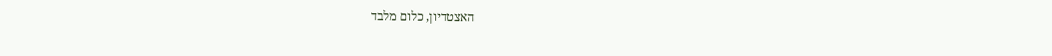האצטדיון, כלום מלבד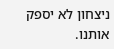ניצחון לא יספק אותנו.